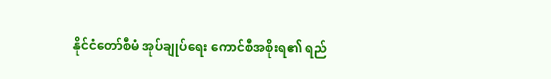နိုင်ငံတော်စီမံ အုပ်ချုပ်ရေး ကောင်စီအစိုးရ၏ ရည်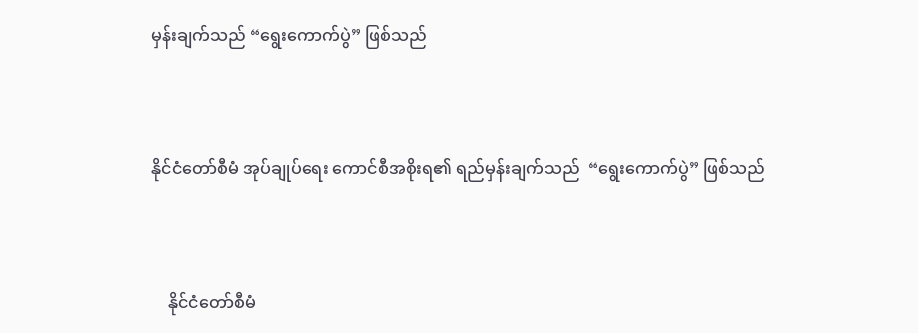မှန်းချက်သည် “ရွေးကောက်ပွဲ” ဖြစ်သည်



နိုင်ငံတော်စီမံ အုပ်ချုပ်ရေး ကောင်စီအစိုးရ၏ ရည်မှန်းချက်သည်  “ရွေးကောက်ပွဲ” ဖြစ်သည်



    နိုင်ငံတော်စီမံ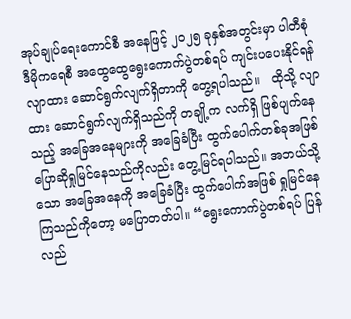အုပ်ချုပ်ရေးကောင်စီ အနေဖြင့် ၂၀၂၅ ခုနှစ်အတွင်းမှာ ပါတီစုံဒီမိုကရေစီ အထွေထွေရွေးကောက်ပွဲတစ်ရပ် ကျင်းပပေးနိုင်ရန် လျာထား ဆောင်ရွက်လျက်ရှိတာကို တွေ့ရပါသည်။   ထိုသို့ လျာထား ဆောင်ရွက်လျက်ရှိသည်ကို တချို့က လက်ရှိ ဖြစ်ပျက်နေသည့် အခြေအနေများကို အခြေခံပြီး ထွက်ပေါက်တစ်ခုအဖြစ် ပြောဆိုရှုမြင်နေသည်ကိုလည်း တွေ့မြင်ရပါသည်။ အဘယ်သို့သော အခြေအနေကို အခြေခံပြီး ထွက်ပေါက်အဖြစ် ရှုမြင်နေကြသည်ကိုတော့ မပြောတတ်ပါ။ “ရွေးကောက်ပွဲတစ်ရပ် ပြန်လည်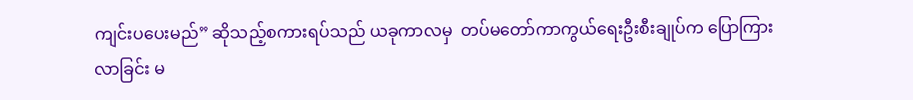ကျင်းပပေးမည်” ဆိုသည့်စကားရပ်သည် ယခုကာလမှ  တပ်မတော်ကာကွယ်ရေးဦးစီးချုပ်က ပြောကြားလာခြင်း မ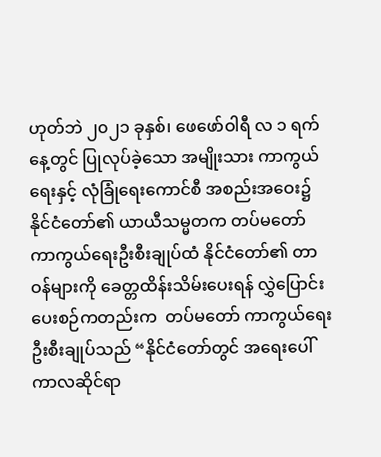ဟုတ်ဘဲ ၂၀၂၁ ခုနှစ်၊ ဖေဖော်ဝါရီ လ ၁ ရက်နေ့တွင် ပြုလုပ်ခဲ့သော အမျိုးသား ကာကွယ်ရေးနှင့် လုံခြုံရေးကောင်စီ အစည်းအဝေး၌ နိုင်ငံတော်၏ ယာယီသမ္မတက တပ်မတော် ကာကွယ်ရေးဦးစီးချုပ်ထံ နိုင်ငံတော်၏ တာဝန်များကို ခေတ္တထိန်းသိမ်းပေးရန် လွှဲပြောင်းပေးစဉ်ကတည်းက  တပ်မတော် ကာကွယ်ရေးဦးစီးချုပ်သည် “နိုင်ငံတော်တွင် အရေးပေါ်ကာလဆိုင်ရာ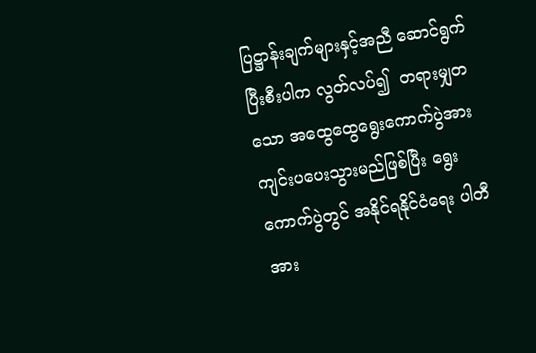ပြဋ္ဌာန်းချက်များနှင့်အညီ ဆောင်ရွက်ပြီးစီးပါက လွတ်လပ်၍  တရားမျှတသော အထွေထွေရွေးကောက်ပွဲအား ကျင်းပပေးသွားမည်ဖြစ်ပြီး ရွေးကောက်ပွဲတွင် အနိုင်ရနိုင်ငံရေး ပါတီအား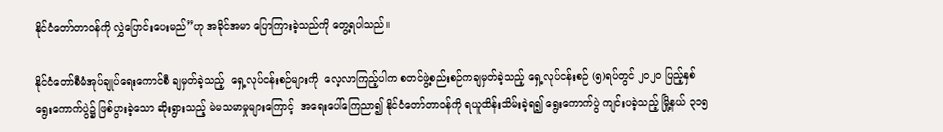နိုင်ငံတော်တာဝန်ကို လွှဲပြောင်းပေးမည်”ဟု အခိုင်အမာ ပြောကြားခဲ့သည်ကို တွေ့ရပါသည်။

နိုင်ငံတော်စီမံအုပ်ချုပ်ရေးကောင်စီ ချမှတ်ခဲ့သည့်  ရှေ့လုပ်ငန်းစဉ်များကို  လေ့လာကြည့်ပါက စတင်ဖွဲ့စည်းစဉ်ကချမှတ်ခဲ့သည့် ရှေ့လုပ်ငန်းစဉ် (၅)ရပ်တွင် ၂၀၂၀ ပြည့်နှစ် ရွေးကောက်ပွဲ၌ ဖြစ်ပွားခဲ့သော ဆိုးရွားသည့် မဲမသမာမှုများကြောင့်  အရေးပေါ်ကြေညာ၍ နိုင်ငံတော်တာဝန်ကို ရယူထိန်းသိမ်းခဲ့ရ၍ ရွေးကောက်ပွဲ ကျင်းပခဲ့သည့် မြို့နယ် ၃၁၅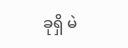ခုရှိ မဲ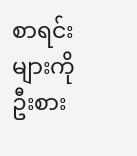စာရင်းများကို ဦးစား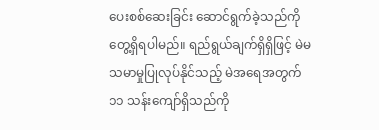ပေးစစ်ဆေးခြင်း ဆောင်ရွက်ခဲ့သည်ကို တွေ့ရှိရပါမည်။ ရည်ရွယ်ချက်ရှိရှိဖြင့် မဲမသမာမှုပြုလုပ်နိုင်သည့် မဲအရေအတွက် ၁၁ သန်းကျော်ရှိသည်ကို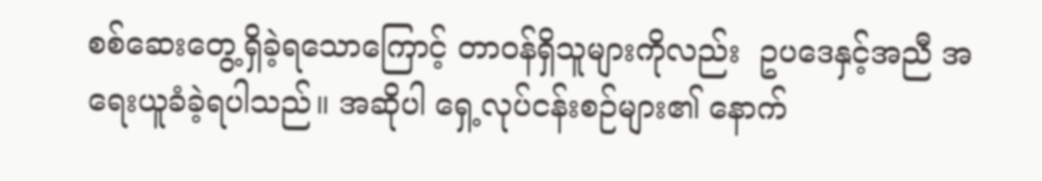စစ်ဆေးတွေ့ရှိခဲ့ရသောကြောင့် တာဝန်ရှိသူများကိုလည်း  ဥပဒေနှင့်အညီ အရေးယူခံခဲ့ရပါသည်။ အဆိုပါ ရှေ့လုပ်ငန်းစဉ်များ၏ နောက်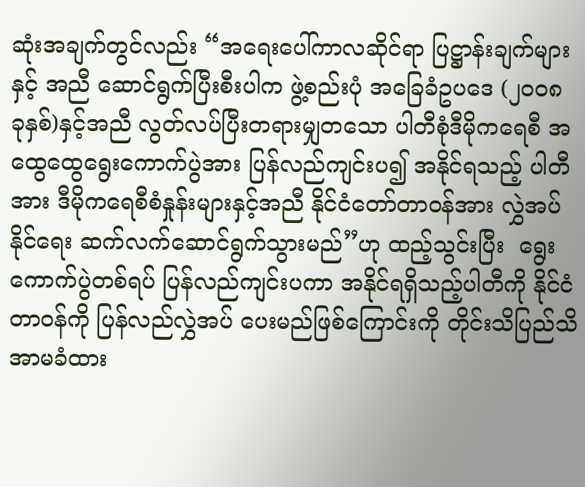ဆုံးအချက်တွင်လည်း “အရေးပေါ်ကာလဆိုင်ရာ ပြဋ္ဌာန်းချက်များနှင့် အညီ ဆောင်ရွက်ပြီးစီးပါက ဖွဲ့စည်းပုံ အခြေခံဥပဒေ (၂၀၀၈ ခုနှစ်)နှင့်အညီ လွတ်လပ်ပြီးတရားမျှတသော ပါတီစုံဒီမိုကရေစီ အထွေထွေရွေးကောက်ပွဲအား ပြန်လည်ကျင်းပ၍ အနိုင်ရသည့် ပါတီအား ဒီမိုကရေစီစံနှုန်းများနှင့်အညီ နိုင်ငံတော်တာဝန်အား လွှဲအပ်နိုင်ရေး ဆက်လက်ဆောင်ရွက်သွားမည်”ဟု ထည့်သွင်းပြီး  ရွေးကောက်ပွဲတစ်ရပ် ပြန်လည်ကျင်းပကာ အနိုင်ရရှိသည့်ပါတီကို နိုင်ငံတာဝန်ကို ပြန်လည်လွှဲအပ် ပေးမည်ဖြစ်ကြောင်းကို တိုင်းသိပြည်သိ အာမခံထား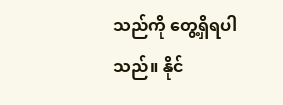သည်ကို တွေ့ရှိရပါသည်။ နိုင်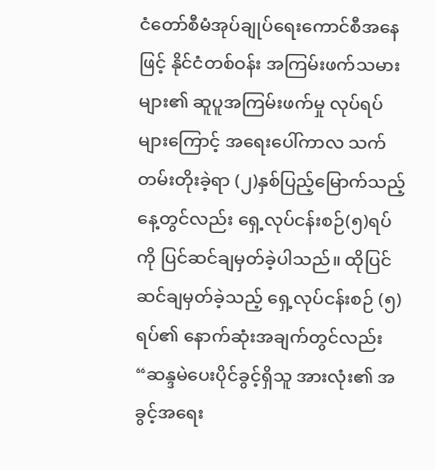ငံတော်စီမံအုပ်ချုပ်ရေးကောင်စီအနေဖြင့် နိုင်ငံတစ်ဝန်း အကြမ်းဖက်သမားများ၏ ဆူပူအကြမ်းဖက်မှု လုပ်ရပ်များကြောင့် အရေးပေါ်ကာလ သက်တမ်းတိုးခဲ့ရာ (၂)နှစ်ပြည့်မြောက်သည့်နေ့တွင်လည်း ရှေ့လုပ်ငန်းစဉ်(၅)ရပ်ကို ပြင်ဆင်ချမှတ်ခဲ့ပါသည်။ ထိုပြင်ဆင်ချမှတ်ခဲ့သည့် ရှေ့လုပ်ငန်းစဉ် (၅)ရပ်၏ နောက်ဆုံးအချက်တွင်လည်း “ဆန္ဒမဲပေးပိုင်ခွင့်ရှိသူ အားလုံး၏ အခွင့်အရေး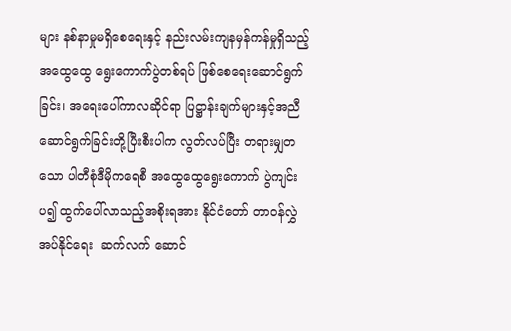များ နစ်နာမှုမရှိစေရေးနှင့် နည်းလမ်းကျနမှန်ကန်မှုရှိသည့် အထွေထွေ ရွေးကောက်ပွဲတစ်ရပ် ဖြစ်စေရေးဆောင်ရွက်ခြင်း၊ အရေးပေါ်ကာလဆိုင်ရာ ပြဋ္ဌာန်းချက်များနှင့်အညီ ဆောင်ရွက်ခြင်းတို့ပြီးစီးပါက လွတ်လပ်ပြီး တရားမျှတသော ပါတီစုံဒီမိုကရေစီ အထွေထွေရွေးကောက် ပွဲကျင်းပ၍ ထွက်ပေါ်လာသည့်အစိုးရအား နိုင်ငံတော် တာဝန်လွှဲအပ်နိုင်ရေး  ဆက်လက် ဆောင်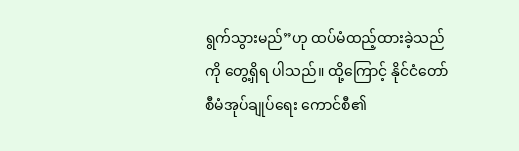ရွက်သွားမည်”ဟု ထပ်မံထည့်ထားခဲ့သည်ကို တွေ့ရှိရ ပါသည်။ ထို့ကြောင့် နိုင်ငံတော်စီမံအုပ်ချုပ်ရေး ကောင်စီ၏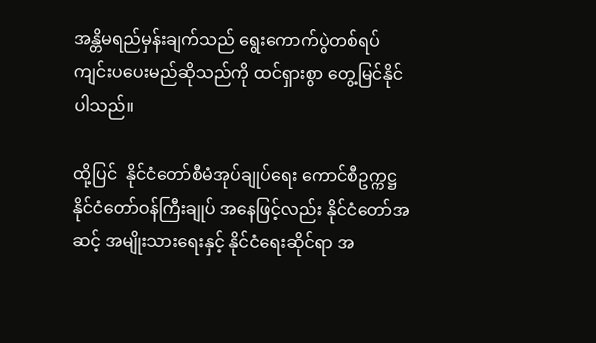အန္တိမရည်မှန်းချက်သည် ရွေးကောက်ပွဲတစ်ရပ် ကျင်းပပေးမည်ဆိုသည်ကို ထင်ရှားစွာ တွေ့မြင်နိုင်ပါသည်။

ထို့ပြင်  နိုင်ငံတော်စီမံအုပ်ချုပ်ရေး ကောင်စီဥက္ကဋ္ဌ နိုင်ငံတော်ဝန်ကြီးချုပ် အနေဖြင့်လည်း နိုင်ငံတော်အဆင့် အမျိုးသားရေးနှင့် နိုင်ငံရေးဆိုင်ရာ အ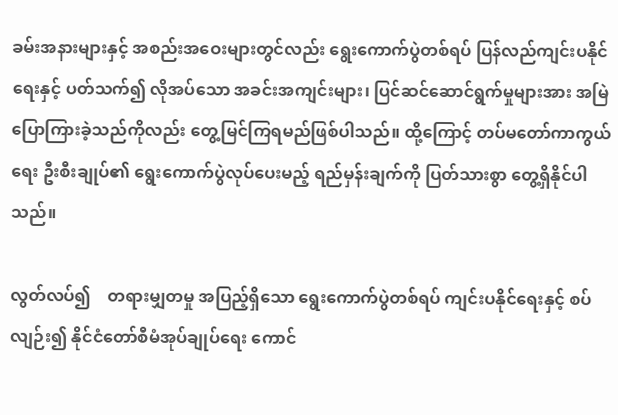ခမ်းအနားများနှင့် အစည်းအဝေးများတွင်လည်း ရွေးကောက်ပွဲတစ်ရပ် ပြန်လည်ကျင်းပနိုင်ရေးနှင့် ပတ်သက်၍ လိုအပ်သော အခင်းအကျင်းများ၊ ပြင်ဆင်ဆောင်ရွက်မှုများအား အမြဲပြောကြားခဲ့သည်ကိုလည်း တွေ့မြင်ကြရမည်ဖြစ်ပါသည်။ ထို့ကြောင့် တပ်မတော်ကာကွယ်ရေး ဦးစီးချုပ်၏ ရွေးကောက်ပွဲလုပ်ပေးမည့် ရည်မှန်းချက်ကို ပြတ်သားစွာ တွေ့ရှိနိုင်ပါသည်။

လွတ်လပ်၍    တရားမျှတမှု အပြည့်ရှိသော ရွေးကောက်ပွဲတစ်ရပ် ကျင်းပနိုင်ရေးနှင့် စပ်လျဉ်း၍ နိုင်ငံတော်စီမံအုပ်ချုပ်ရေး ကောင်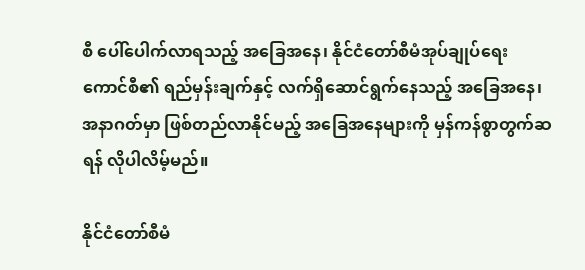စီ ပေါ်ပေါက်လာရသည့် အခြေအနေ၊ နိုင်ငံတော်စီမံအုပ်ချုပ်ရေး ကောင်စီ၏ ရည်မှန်းချက်နှင့် လက်ရှိဆောင်ရွက်နေသည့် အခြေအနေ၊ အနာဂတ်မှာ ဖြစ်တည်လာနိုင်မည့် အခြေအနေများကို မှန်ကန်စွာတွက်ဆရန် လိုပါလိမ့်မည်။

နိုင်ငံတော်စီမံ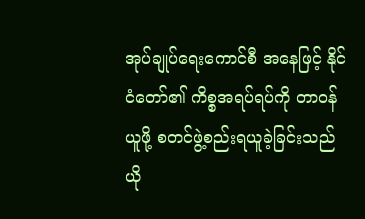အုပ်ချုပ်ရေးကောင်စီ အနေဖြင့် နိုင်ငံတော်၏ ကိစ္စအရပ်ရပ်ကို တာဝန်ယူဖို့ စတင်ဖွဲ့စည်းရယူခဲ့ခြင်းသည် ယို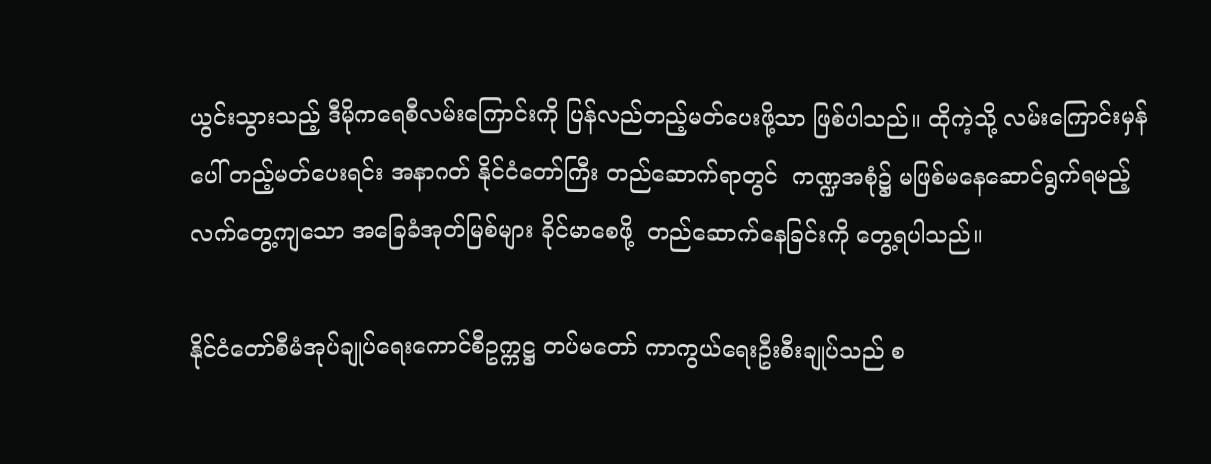ယွင်းသွားသည့် ဒီမိုကရေစီလမ်းကြောင်းကို ပြန်လည်တည့်မတ်ပေးဖို့သာ ဖြစ်ပါသည်။ ထိုကဲ့သို့ လမ်းကြောင်းမှန်ပေါ် တည့်မတ်ပေးရင်း အနာဂတ် နိုင်ငံတော်ကြီး တည်ဆောက်ရာတွင်  ကဏ္ဍအစုံ၌ မဖြစ်မနေဆောင်ရွက်ရမည့် လက်တွေ့ကျသော အခြေခံအုတ်မြစ်များ ခိုင်မာစေဖို့  တည်ဆောက်နေခြင်းကို တွေ့ရပါသည်။

နိုင်ငံတော်စီမံအုပ်ချုပ်ရေးကောင်စီဥက္ကဋ္ဌ တပ်မတော် ကာကွယ်ရေးဦးစီးချုပ်သည် စ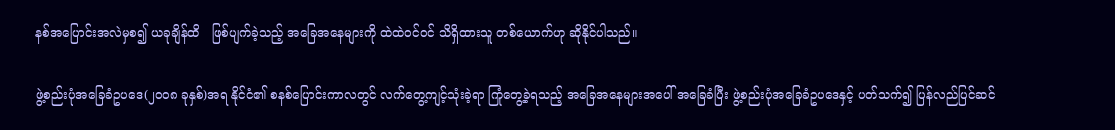နစ်အပြောင်းအလဲမှစ၍ ယခုချိန်ထိ   ဖြစ်ပျက်ခဲ့သည့် အခြေအနေများကို ထဲထဲဝင်ဝင် သိရှိထားသူ တစ်ယောက်ဟု ဆိုနိုင်ပါသည်။

ဖွဲ့စည်းပုံအခြေခံဥပဒေ(၂၀၀၈ ခုနှစ်)အရ နိုင်ငံ၏ စနစ်ပြောင်းကာလတွင် လက်တွေ့ကျင့်သုံးခဲ့ရာ ကြုံတွေ့ခဲ့ရသည့် အခြေအနေများအပေါ် အခြေခံပြီး ဖွဲ့စည်းပုံအခြေခံဥပဒေနှင့် ပတ်သက်၍ ပြန်လည်ပြင်ဆင်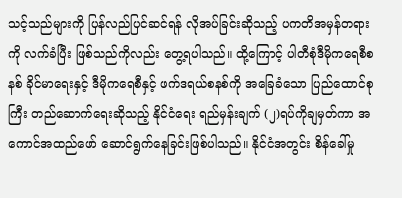သင့်သည်များကို ပြန်လည်ပြင်ဆင်ရန် လိုအပ်ခြင်းဆိုသည့် ပကတိအမှန်တရားကို လက်ခံပြီး ဖြစ်သည်ကိုလည်း တွေ့ရပါသည်။ ထို့ကြောင့် ပါတီစုံဒီမိုကရေစီစနစ် ခိုင်မာရေးနှင့် ဒီမိုကရေစီနှင့် ဖက်ဒရယ်စနစ်ကို အခြေခံသော ပြည်ထောင်စုကြီး တည်ဆောက်ရေးဆိုသည့် နိုင်ငံရေး ရည်မှန်းချက် (၂)ရပ်ကိုချမှတ်ကာ အကောင်အထည်ဖော် ဆောင်ရွက်နေခြင်းဖြစ်ပါသည်။ နိုင်ငံအတွင်း စိန်ခေါ်မှု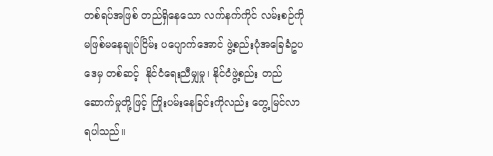တစ်ရပ်အဖြစ် တည်ရှိနေသော လက်နက်ကိုင် လမ်းစဉ်ကို  မဖြစ်မနေချုပ်ငြိမ်း ပပျောက်အောင် ဖွဲ့စည်းပုံအခြေခံဥပဒေမှ တစ်ဆင့်  နိုင်ငံရေးညီမျှမှု၊ နိုင်ငံဖွဲ့စည်း တည်ဆောက်မှုတို့ဖြင့် ကြိုးပမ်းနေခြင်းကိုလည်း တွေ့မြင်လာရပါသည်။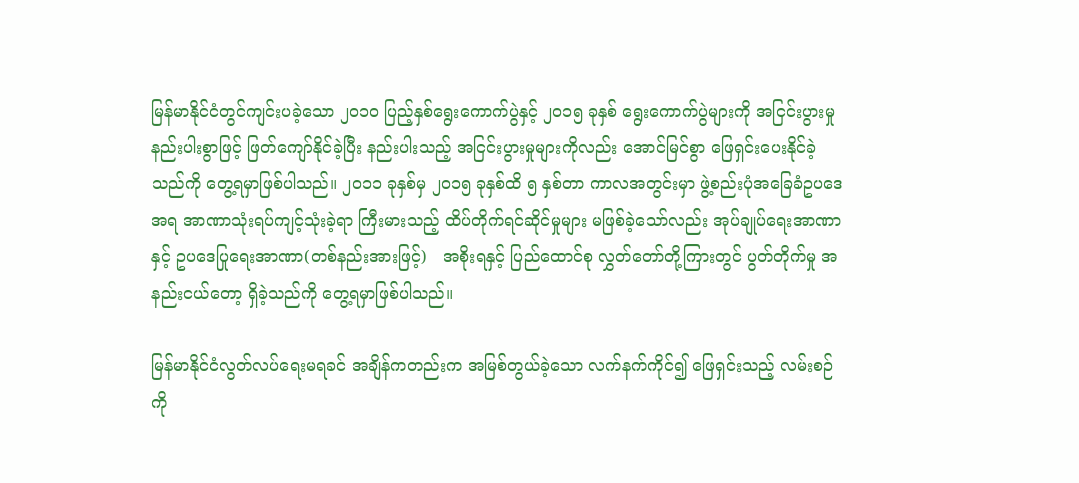မြန်မာနိုင်ငံတွင်ကျင်းပခဲ့သော ၂၀၁၀ ပြည့်နှစ်ရွေးကောက်ပွဲနှင့် ၂၀၁၅ ခုနှစ် ရွေးကောက်ပွဲများကို အငြင်းပွားမှု နည်းပါးစွာဖြင့် ဖြတ်ကျော်နိုင်ခဲ့ပြီး နည်းပါးသည့် အငြင်းပွားမှုများကိုလည်း အောင်မြင်စွာ ဖြေရှင်းပေးနိုင်ခဲ့သည်ကို တွေ့ရမှာဖြစ်ပါသည်။ ၂၀၁၁ ခုနှစ်မှ ၂၀၁၅ ခုနှစ်ထိ ၅ နှစ်တာ ကာလအတွင်းမှာ ဖွဲ့စည်းပုံအခြေခံဥပဒေအရ အာဏာသုံးရပ်ကျင့်သုံးခဲ့ရာ ကြီးမားသည့် ထိပ်တိုက်ရင်ဆိုင်မှုများ မဖြစ်ခဲ့သော်လည်း အုပ်ချုပ်ရေးအာဏာနှင့် ဥပဒေပြုရေးအာဏာ(တစ်နည်းအားဖြင့်)   အစိုးရနှင့် ပြည်ထောင်စု လွှတ်တော်တို့ကြားတွင် ပွတ်တိုက်မှု အနည်းငယ်တော့ ရှိခဲ့သည်ကို တွေ့ရမှာဖြစ်ပါသည်။

မြန်မာနိုင်ငံလွတ်လပ်ရေးမရခင် အချိန်ကတည်းက အမြစ်တွယ်ခဲ့သော လက်နက်ကိုင်၍ ဖြေရှင်းသည့် လမ်းစဉ်ကို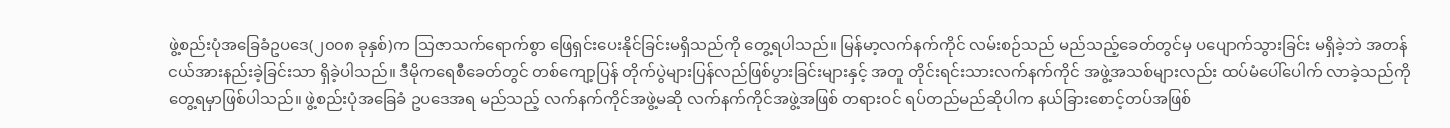ဖွဲ့စည်းပုံအခြေခံဥပဒေ(၂၀၀၈ ခုနှစ်)က သြဇာသက်ရောက်စွာ ဖြေရှင်းပေးနိုင်ခြင်းမရှိသည်ကို တွေ့ရပါသည်။ မြန်မာ့လက်နက်ကိုင် လမ်းစဉ်သည် မည်သည့်ခေတ်တွင်မှ ပပျောက်သွားခြင်း မရှိခဲ့ဘဲ အတန်ငယ်အားနည်းခဲ့ခြင်းသာ ရှိခဲ့ပါသည်။ ဒီမိုကရေစီခေတ်တွင် တစ်ကျော့ပြန် တိုက်ပွဲများပြန်လည်ဖြစ်ပွားခြင်းများနှင့် အတူ တိုင်းရင်းသားလက်နက်ကိုင် အဖွဲ့အသစ်များလည်း ထပ်မံပေါ်ပေါက် လာခဲ့သည်ကိုတွေ့ရမှာဖြစ်ပါသည်။ ဖွဲ့စည်းပုံအခြေခံ ဥပဒေအရ မည်သည့် လက်နက်ကိုင်အဖွဲ့မဆို လက်နက်ကိုင်အဖွဲ့အဖြစ် တရားဝင် ရပ်တည်မည်ဆိုပါက နယ်ခြားစောင့်တပ်အဖြစ်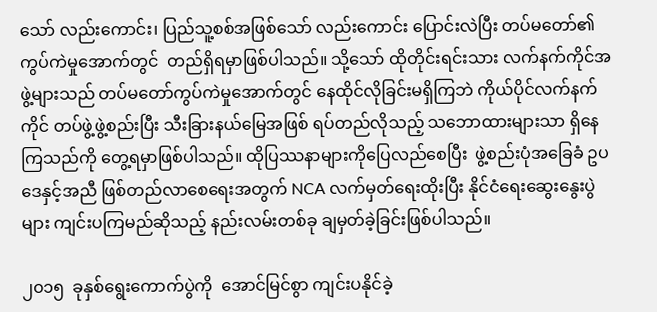သော် လည်းကောင်း၊ ပြည်သူ့စစ်အဖြစ်သော် လည်းကောင်း ပြောင်းလဲပြီး တပ်မတော်၏ ကွပ်ကဲမှုအောက်တွင်  တည်ရှိရမှာဖြစ်ပါသည်။ သို့သော် ထိုတိုင်းရင်းသား လက်နက်ကိုင်အဖွဲ့များသည် တပ်မတော်ကွပ်ကဲမှုအောက်တွင် နေထိုင်လိုခြင်းမရှိကြဘဲ ကိုယ်ပိုင်လက်နက်ကိုင် တပ်ဖွဲ့ဖွဲ့စည်းပြီး သီးခြားနယ်မြေအဖြစ် ရပ်တည်လိုသည့် သဘောထားများသာ ရှိနေကြသည်ကို တွေ့ရမှာဖြစ်ပါသည်။ ထိုပြဿနာများကိုပြေလည်စေပြီး  ဖွဲ့စည်းပုံအခြေခံ ဥပဒေနှင့်အညီ ဖြစ်တည်လာစေရေးအတွက် NCA လက်မှတ်ရေးထိုးပြီး နိုင်ငံရေးဆွေးနွေးပွဲများ ကျင်းပကြမည်ဆိုသည့် နည်းလမ်းတစ်ခု ချမှတ်ခဲ့ခြင်းဖြစ်ပါသည်။

၂၀၁၅  ခုနှစ်ရွေးကောက်ပွဲကို  အောင်မြင်စွာ ကျင်းပနိုင်ခဲ့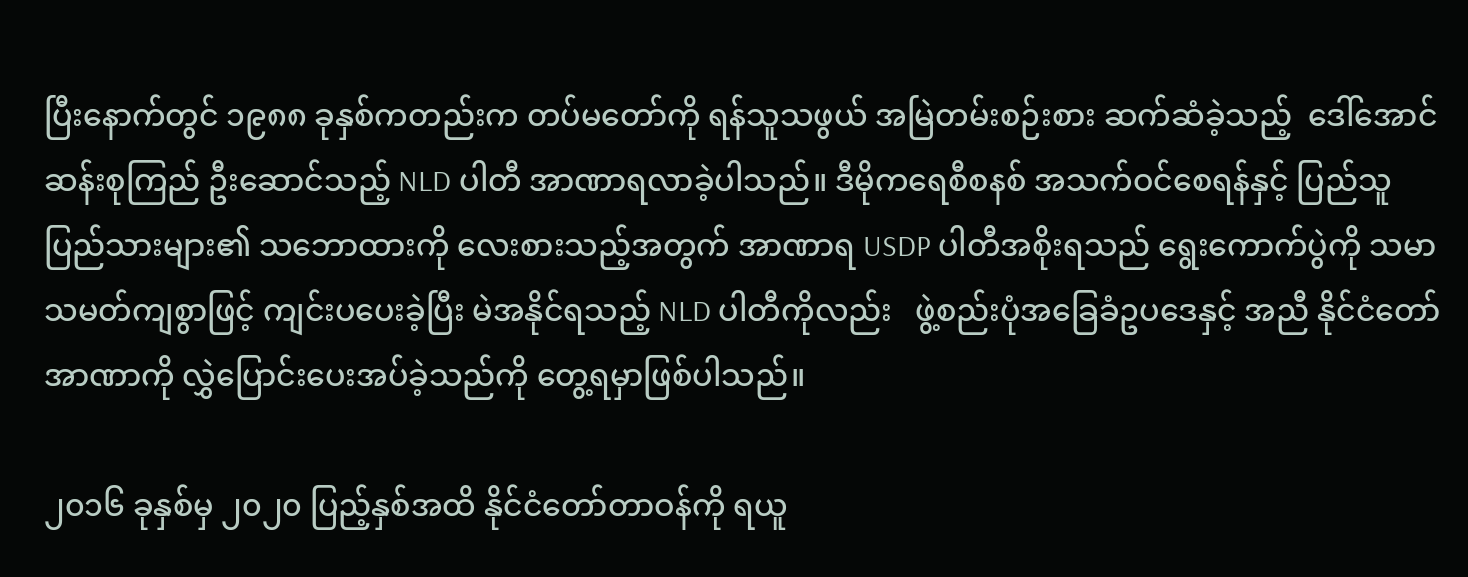ပြီးနောက်တွင် ၁၉၈၈ ခုနှစ်ကတည်းက တပ်မတော်ကို ရန်သူသဖွယ် အမြဲတမ်းစဉ်းစား ဆက်ဆံခဲ့သည့်  ဒေါ်အောင်ဆန်းစုကြည် ဦးဆောင်သည့် NLD ပါတီ အာဏာရလာခဲ့ပါသည်။ ဒီမိုကရေစီစနစ် အသက်ဝင်စေရန်နှင့် ပြည်သူပြည်သားများ၏ သဘောထားကို လေးစားသည့်အတွက် အာဏာရ USDP ပါတီအစိုးရသည် ရွေးကောက်ပွဲကို သမာသမတ်ကျစွာဖြင့် ကျင်းပပေးခဲ့ပြီး မဲအနိုင်ရသည့် NLD ပါတီကိုလည်း   ဖွဲ့စည်းပုံအခြေခံဥပဒေနှင့် အညီ နိုင်ငံတော်အာဏာကို လွှဲပြောင်းပေးအပ်ခဲ့သည်ကို တွေ့ရမှာဖြစ်ပါသည်။

၂၀၁၆ ခုနှစ်မှ ၂၀၂၀ ပြည့်နှစ်အထိ နိုင်ငံတော်တာဝန်ကို ရယူ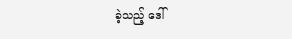ခဲ့သည့် ဒေါ်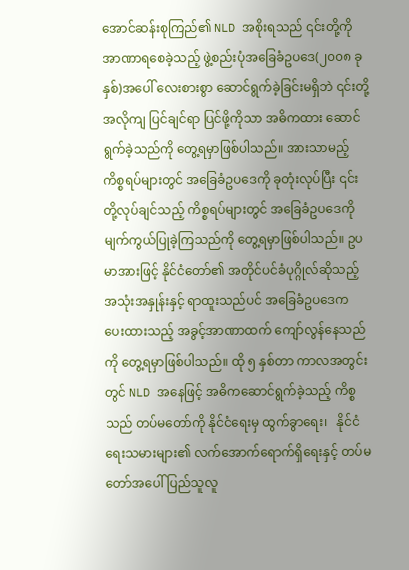အောင်ဆန်းစုကြည်၏ NLD အစိုးရသည် ၎င်းတို့ကို အာဏာရစေခဲ့သည့် ဖွဲ့စည်းပုံအခြေခံဥပဒေ(၂၀၀၈ ခုနှစ်)အပေါ် လေးစားစွာ ဆောင်ရွက်ခဲ့ခြင်းမရှိဘဲ ၎င်းတို့အလိုကျ ပြင်ချင်ရာ ပြင်ဖို့ကိုသာ အဓိကထား ဆောင်ရွက်ခဲ့သည်ကို တွေ့ရမှာဖြစ်ပါသည်။ အားသာမည့် ကိစ္စရပ်များတွင် အခြေခံဥပဒေကို ခုတုံးလုပ်ပြီး ၎င်းတို့လုပ်ချင်သည့် ကိစ္စရပ်များတွင် အခြေခံဥပဒေကို မျက်ကွယ်ပြုခဲ့ကြသည်ကို တွေ့ရမှာဖြစ်ပါသည်။ ဥပမာအားဖြင့် နိုင်ငံတော်၏ အတိုင်ပင်ခံပုဂ္ဂိုလ်ဆိုသည့် အသုံးအနှုန်းနှင့် ရာထူးသည်ပင် အခြေခံဥပဒေက ပေးထားသည့် အခွင့်အာဏာထက် ကျော်လွန်နေသည်ကို တွေ့ရမှာဖြစ်ပါသည်။ ထို ၅ နှစ်တာ ကာလအတွင်းတွင် NLD အနေဖြင့် အဓိကဆောင်ရွက်ခဲ့သည့် ကိစ္စသည် တပ်မတော်ကို နိုင်ငံရေးမှ ထွက်ခွာရေး၊   နိုင်ငံရေးသမားများ၏ လက်အောက်ရောက်ရှိရေးနှင့် တပ်မတော်အပေါ် ပြည်သူလူ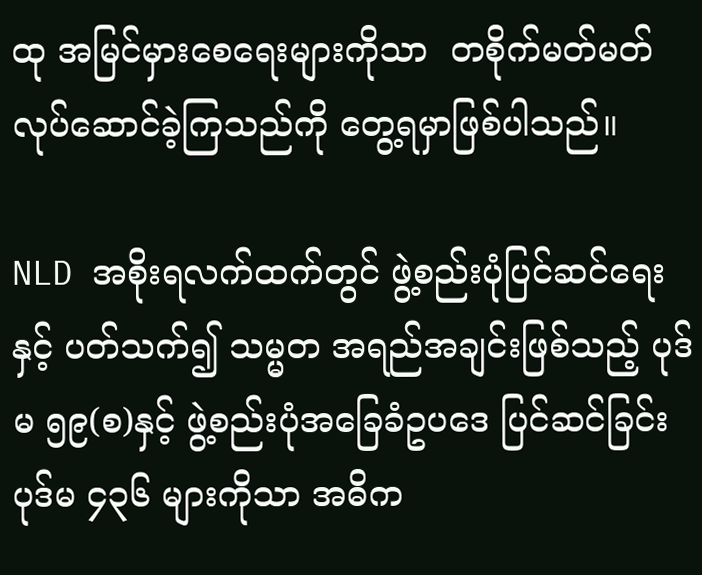ထု အမြင်မှားစေရေးများကိုသာ  တစိုက်မတ်မတ် လုပ်ဆောင်ခဲ့ကြသည်ကို တွေ့ရမှာဖြစ်ပါသည်။

NLD အစိုးရလက်ထက်တွင် ဖွဲ့စည်းပုံပြင်ဆင်ရေးနှင့် ပတ်သက်၍ သမ္မတ အရည်အချင်းဖြစ်သည့် ပုဒ်မ ၅၉(စ)နှင့် ဖွဲ့စည်းပုံအခြေခံဥပဒေ ပြင်ဆင်ခြင်း ပုဒ်မ ၄၃၆ များကိုသာ အဓိက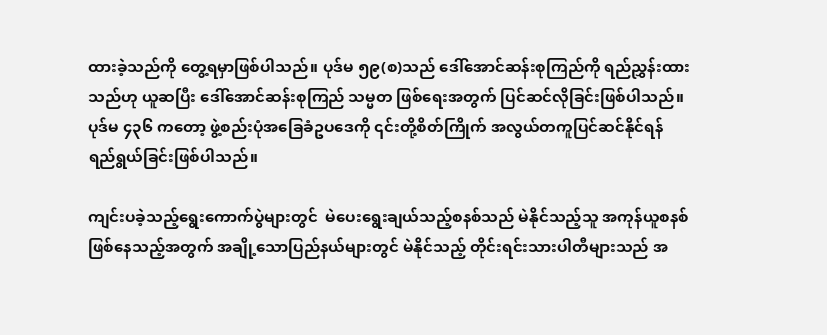ထားခဲ့သည်ကို တွေ့ရမှာဖြစ်ပါသည်။ ပုဒ်မ ၅၉(စ)သည် ဒေါ်အောင်ဆန်းစုကြည်ကို ရည်ညွှန်းထားသည်ဟု ယူဆပြီး ဒေါ်အောင်ဆန်းစုကြည် သမ္မတ ဖြစ်ရေးအတွက် ပြင်ဆင်လိုခြင်းဖြစ်ပါသည်။ ပုဒ်မ ၄၃၆ ကတော့ ဖွဲ့စည်းပုံအခြေခံဥပဒေကို ၎င်းတို့စိတ်ကြိုက် အလွယ်တကူပြင်ဆင်နိုင်ရန် ရည်ရွယ်ခြင်းဖြစ်ပါသည်။

ကျင်းပခဲ့သည့်ရွေးကောက်ပွဲများတွင်  မဲပေးရွေးချယ်သည့်စနစ်သည် မဲနိုင်သည့်သူ အကုန်ယူစနစ်ဖြစ်နေသည့်အတွက် အချို့သောပြည်နယ်များတွင် မဲနိုင်သည့် တိုင်းရင်းသားပါတီများသည် အ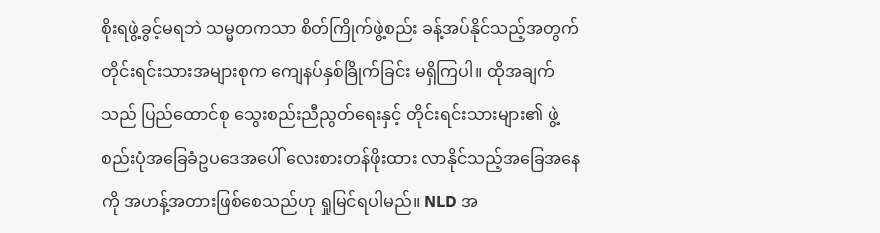စိုးရဖွဲ့ခွင့်မရဘဲ သမ္မတကသာ စိတ်ကြိုက်ဖွဲ့စည်း ခန့်အပ်နိုင်သည့်အတွက် တိုင်းရင်းသားအများစုက ကျေနပ်နှစ်ခြိုက်ခြင်း မရှိကြပါ။ ထိုအချက်သည် ပြည်ထောင်စု သွေးစည်းညီညွတ်ရေးနှင့် တိုင်းရင်းသားများ၏ ဖွဲ့စည်းပုံအခြေခံဥပဒေအပေါ် လေးစားတန်ဖိုးထား လာနိုင်သည့်အခြေအနေကို အဟန့်အတားဖြစ်စေသည်ဟု ရှုမြင်ရပါမည်။ NLD အ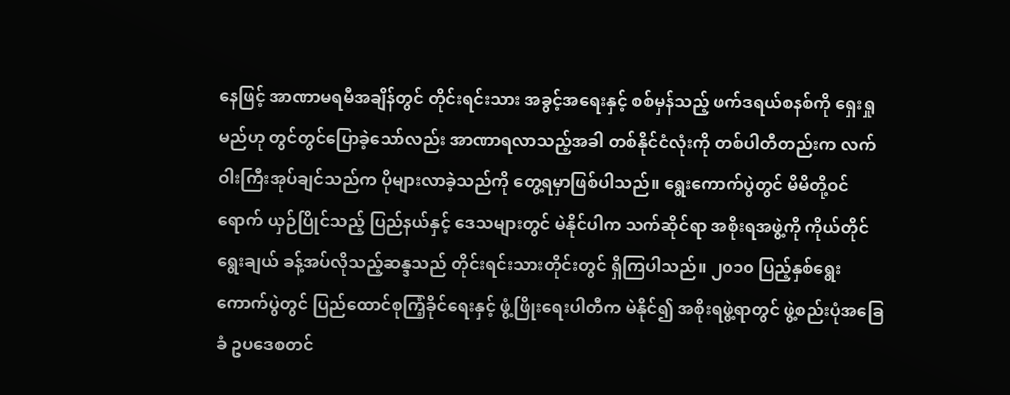နေဖြင့် အာဏာမရမီအချိန်တွင် တိုင်းရင်းသား အခွင့်အရေးနှင့် စစ်မှန်သည့် ဖက်ဒရယ်စနစ်ကို ရှေးရှုမည်ဟု တွင်တွင်ပြောခဲ့သော်လည်း အာဏာရလာသည့်အခါ တစ်နိုင်ငံလုံးကို တစ်ပါတီတည်းက လက်ဝါးကြီးအုပ်ချင်သည်က ပိုများလာခဲ့သည်ကို တွေ့ရမှာဖြစ်ပါသည်။ ရွေးကောက်ပွဲတွင် မိမိတို့ဝင်ရောက် ယှဉ်ပြိုင်သည့် ပြည်နယ်နှင့် ဒေသများတွင် မဲနိုင်ပါက သက်ဆိုင်ရာ အစိုးရအဖွဲ့ကို ကိုယ်တိုင်ရွေးချယ် ခန့်အပ်လိုသည့်ဆန္ဒသည် တိုင်းရင်းသားတိုင်းတွင် ရှိကြပါသည်။ ၂၀၁၀ ပြည့်နှစ်ရွေးကောက်ပွဲတွင် ပြည်ထောင်စုကြံ့ခိုင်ရေးနှင့် ဖွံ့ဖြိုးရေးပါတီက မဲနိုင်၍ အစိုးရဖွဲ့ရာတွင် ဖွဲ့စည်းပုံအခြေခံ ဥပဒေစတင်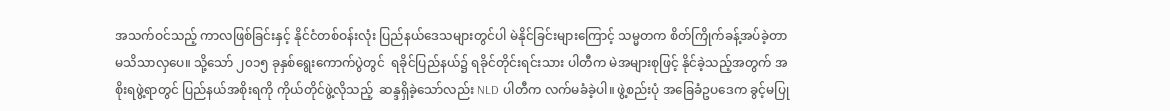အသက်ဝင်သည့် ကာလဖြစ်ခြင်းနှင့် နိုင်ငံတစ်ဝန်းလုံး ပြည်နယ်ဒေသများတွင်ပါ မဲနိုင်ခြင်းများကြောင့် သမ္မတက စိတ်ကြိုက်ခန့်အပ်ခဲ့တာ မသိသာလှပေ။ သို့သော် ၂၀၁၅ ခုနှစ်ရွေးကောက်ပွဲတွင်  ရခိုင်ပြည်နယ်၌ ရခိုင်တိုင်းရင်းသား ပါတီက မဲအများစုဖြင့် နိုင်ခဲ့သည့်အတွက် အစိုးရဖွဲ့ရာတွင် ပြည်နယ်အစိုးရကို ကိုယ်တိုင်ဖွဲ့လိုသည့်  ဆန္ဒရှိခဲ့သော်လည်း NLD ပါတီက လက်မခံခဲ့ပါ။ ဖွဲ့စည်းပုံ အခြေခံဥပဒေက ခွင့်မပြု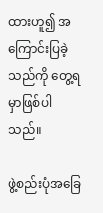ထားဟူ၍ အကြောင်းပြခဲ့သည်ကို တွေ့ရမှာဖြစ်ပါသည်။

ဖွဲ့စည်းပုံအခြေ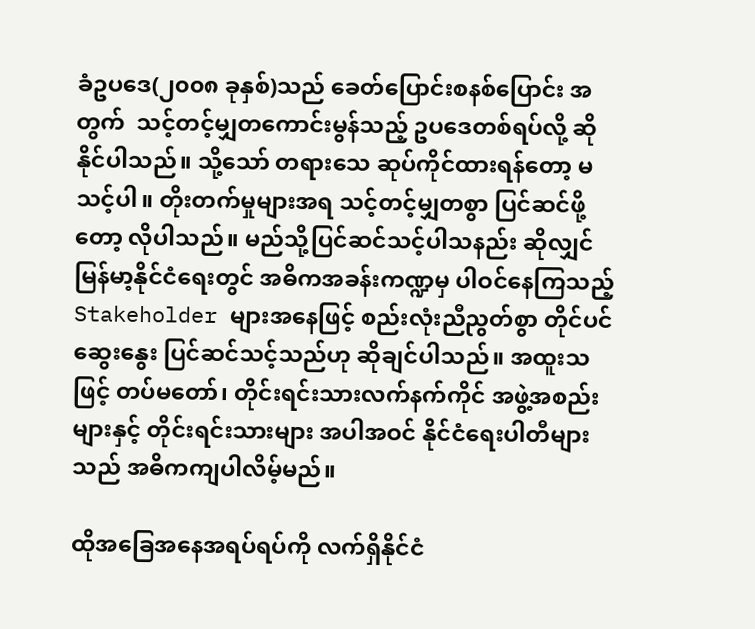ခံဥပဒေ(၂၀၀၈ ခုနှစ်)သည် ခေတ်ပြောင်းစနစ်ပြောင်း အတွက်  သင့်တင့်မျှတကောင်းမွန်သည့် ဥပဒေတစ်ရပ်လို့ ဆိုနိုင်ပါသည်။ သို့သော် တရားသေ ဆုပ်ကိုင်ထားရန်တော့ မသင့်ပါ။ တိုးတက်မှုများအရ သင့်တင့်မျှတစွာ ပြင်ဆင်ဖို့တော့ လိုပါသည်။ မည်သို့ပြင်ဆင်သင့်ပါသနည်း ဆိုလျှင် မြန်မာ့နိုင်ငံရေးတွင် အဓိကအခန်းကဏ္ဍမှ ပါဝင်နေကြသည့် Stakeholder များအနေဖြင့် စည်းလုံးညီညွတ်စွာ တိုင်ပင်ဆွေးနွေး ပြင်ဆင်သင့်သည်ဟု ဆိုချင်ပါသည်။ အထူးသဖြင့် တပ်မတော်၊ တိုင်းရင်းသားလက်နက်ကိုင် အဖွဲ့အစည်းများနှင့် တိုင်းရင်းသားများ အပါအဝင် နိုင်ငံရေးပါတီများသည် အဓိကကျပါလိမ့်မည်။

ထိုအခြေအနေအရပ်ရပ်ကို လက်ရှိနိုင်ငံ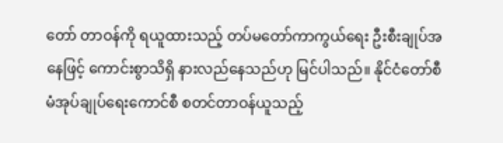တော် တာဝန်ကို ရယူထားသည့် တပ်မတော်ကာကွယ်ရေး ဦးစီးချုပ်အနေဖြင့် ကောင်းစွာသိရှိ နားလည်နေသည်ဟု မြင်ပါသည်။ နိုင်ငံတော်စီမံအုပ်ချုပ်ရေးကောင်စီ စတင်တာဝန်ယူသည့်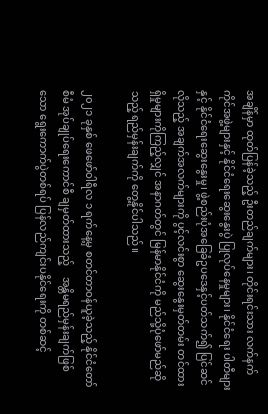အချိန်မှာ ထုတ်ပြန်ခဲ့သည့် ဦးတည်ချက်များ၊ တိုင်းရင်းသား လက်နက်ကိုင်အဖွဲ့များနှင့် နိုင်ငံရေးဆွေးနွေးပွဲ ပြုလုပ်နေမှုများ၊ နိုင်ငံရေး ပါတီများနှင့် နိုင်ငံရေးဆွေးနွေးမှု၊ ဖွဲ့စည်းပုံအခြေခံဥပဒေနှင့်ပတ်သက်၍ ပြင်ဆင်လိုသည့် အချက်အလက်များကို ပွင့်လင်းစွာ ဆွေးနွေးမှတ်တမ်း တင်ထားရှိမှုများကိုကြည့်လျှင် အနာဂတ်တွင် မြန်မာနိုင်ငံကို မည်သို့ပုံဖော်မည်ဆိုသည့် ရည်မှန်းချက်ကို တွေ့နိုင်ပါသည်။

၂၀၂၁ ခုနှစ် ဖေဖော်ဝါရီလ ၁ ရက်နေ့မှ စတင်တာဝန်ယူခဲ့သည့် နိုင်ငံတော်စီမံ အုပ်ချုပ်ရေးကောင်စီ ချမှတ်ထားသည့်    အန္တိမရည်မှန်းချက်ဖြစ်သော ရွေးကောက်ပွဲတစ်ရပ် ပြန်လည်ကျင်းပနိုင်ရေးကို တစ်ဆင့်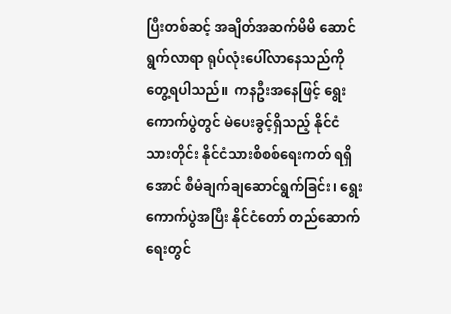ပြီးတစ်ဆင့် အချိတ်အဆက်မိမိ ဆောင်ရွက်လာရာ ရုပ်လုံးပေါ်လာနေသည်ကိုတွေ့ရပါသည်။  ကနဦးအနေဖြင့် ရွေးကောက်ပွဲတွင် မဲပေးခွင့်ရှိသည့် နိုင်ငံသားတိုင်း နိုင်ငံသားစိစစ်ရေးကတ် ရရှိအောင် စီမံချက်ချဆောင်ရွက်ခြင်း၊ ရွေးကောက်ပွဲအပြီး နိုင်ငံတော် တည်ဆောက်ရေးတွင်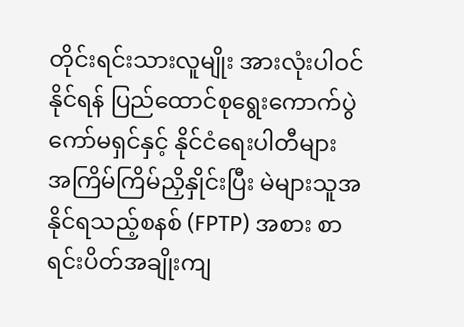တိုင်းရင်းသားလူမျိုး အားလုံးပါဝင်နိုင်ရန် ပြည်ထောင်စုရွေးကောက်ပွဲ ကော်မရှင်နှင့် နိုင်ငံရေးပါတီများ အကြိမ်ကြိမ်ညှိနှိုင်းပြီး မဲများသူအနိုင်ရသည့်စနစ် (FPTP) အစား စာရင်းပိတ်အချိုးကျ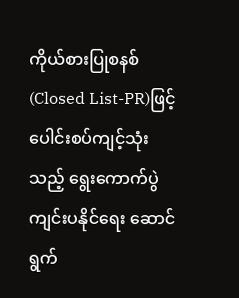ကိုယ်စားပြုစနစ်(Closed List-PR)ဖြင့် ပေါင်းစပ်ကျင့်သုံးသည့် ရွေးကောက်ပွဲ ကျင်းပနိုင်ရေး ဆောင်ရွက်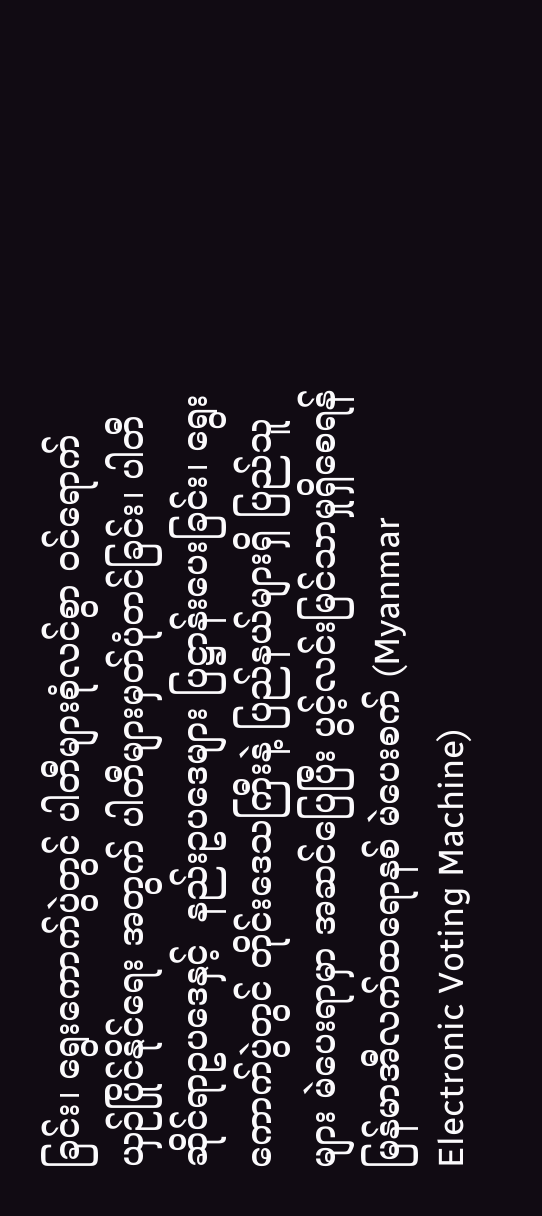ခြင်း၊ ရွေးကောက်ပွဲတွင် ပါတီများစုံလင်စွာ ဝင်ရောက် ယှဉ်ပြိုင်နိုင်ရေး အတွက် ပါတီများမှတ်ပုံတင်ခြင်း၊ ပါတီဆိုင်ရာဥပဒေနှင့်  နည်းဥပဒေများ ပြဋ္ဌာန်းပေးခြင်း၊ ရွေးကောက်ပွဲတွင် တိုင်းဒေသကြီးနဲ့ ပြည်နယ်များရှိ ပြည်သူများ မဲပေးရာမှာ အဆင်ပြေပြီး ပွင့်လင်းမြင်သာမှုရှိစေရန် မြန်မာအီလက်ထရောနစ် မဲပေးစက် (Myanmar Electronic Voting Machine)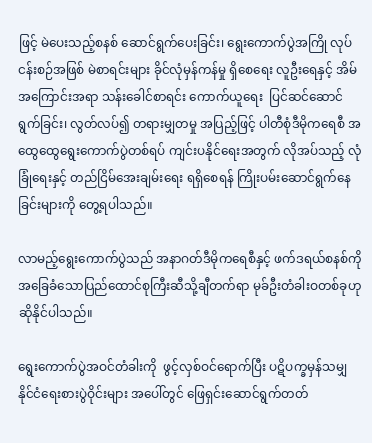ဖြင့် မဲပေးသည့်စနစ် ဆောင်ရွက်ပေးခြင်း၊ ရွေးကောက်ပွဲအကြို လုပ်ငန်းစဉ်အဖြစ် မဲစာရင်းများ ခိုင်လုံမှန်ကန်မှု ရှိစေရေး လူဦးရေနှင့် အိမ်အကြောင်းအရာ သန်းခေါင်စာရင်း ကောက်ယူရေး  ပြင်ဆင်ဆောင်ရွက်ခြင်း၊ လွတ်လပ်၍ တရားမျှတမှု အပြည့်ဖြင့် ပါတီစုံဒီမိုကရေစီ အထွေထွေရွေးကောက်ပွဲတစ်ရပ် ကျင်းပနိုင်ရေးအတွက် လိုအပ်သည့် လုံခြုံရေးနှင့် တည်ငြိမ်အေးချမ်းရေး ရရှိစေရန် ကြိုးပမ်းဆောင်ရွက်နေခြင်းများကို တွေ့ရပါသည်။

လာမည့်ရွေးကောက်ပွဲသည် အနာဂတ်ဒီမိုကရေစီနှင့် ဖက်ဒရယ်စနစ်ကို အခြေခံသောပြည်ထောင်စုကြီးဆီသို့ချီတက်ရာ မုခ်ဦးတံခါးဝတစ်ခုဟု ဆိုနိုင်ပါသည်။

ရွေးကောက်ပွဲအဝင်တံခါးကို  ဖွင့်လှစ်ဝင်ရောက်ပြီး ပဋိပက္ခမှန်သမျှ နိုင်ငံရေးစားပွဲဝိုင်းများ အပေါ်တွင် ဖြေရှင်းဆောင်ရွက်တတ်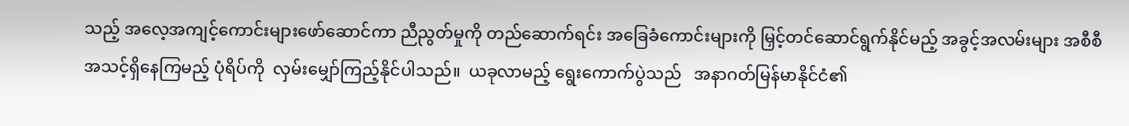သည့် အလေ့အကျင့်ကောင်းများဖော်ဆောင်ကာ ညီညွတ်မှုကို တည်ဆောက်ရင်း အခြေခံကောင်းများကို မြှင့်တင်ဆောင်ရွက်နိုင်မည့် အခွင့်အလမ်းများ အစီစီ အသင့်ရှိနေကြမည့် ပုံရိပ်ကို  လှမ်းမျှော်ကြည့်နိုင်ပါသည်။  ယခုလာမည့် ရွေးကောက်ပွဲသည်   အနာဂတ်မြန်မာနိုင်ငံ၏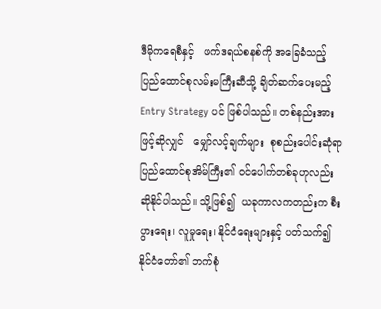ဒီမိုကရေစီနှင့်   ဖက်ဒရယ်စနစ်ကို အခြေခံသည့် ပြည်ထောင်စုလမ်းမကြီးဆီသို့ ချိတ်ဆက်ပေးမည့် Entry Strategy ပင် ဖြစ်ပါသည်။ တစ်နည်းအားဖြင့်ဆိုလျှင်   မျှော်လင့်ချက်များ  စုစည်းပေါင်းဆုံရာ ပြည်ထောင်စုအိမ်ကြီး၏ ဝင်ပေါက်တစ်ခုဟုလည်း ဆိုနိုင်ပါသည်။ သို့ဖြစ်၍  ယခုကာလကတည်းက စီးပွားရေး၊ လူမှုရေး၊ နိုင်ငံရေးများနှင့် ပတ်သက်၍ နိုင်ငံတော်၏ ဘက်စုံ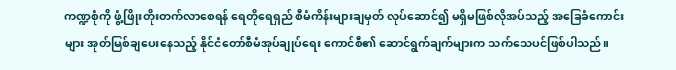ကဏ္ဍစုံကို ဖွံ့ဖြိုးတိုးတက်လာစေရန် ရေတိုရေရှည် စီမံကိန်းများချမှတ် လုပ်ဆောင်၍ မရှိမဖြစ်လိုအပ်သည့် အခြေခံကောင်းများ အုတ်မြစ်ချပေးနေသည့် နိုင်ငံတော်စီမံအုပ်ချုပ်ရေး ကောင်စီ၏ ဆောင်ရွက်ချက်များက သက်သေပင်ဖြစ်ပါသည်။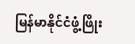မြန်မာနိုင်ငံဖွံ့ဖြိုး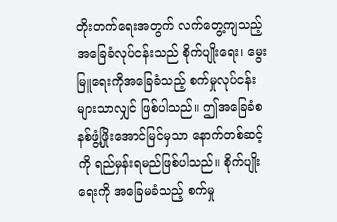တိုးတက်ရေးအတွက် လက်တွေ့ကျသည့် အခြေခံလုပ်ငန်းသည် စိုက်ပျိုးရေး၊ မွေးမြူရေးကိုအခြေခံသည့် စက်မှုလုပ်ငန်းများသာလျှင် ဖြစ်ပါသည်။ ဤအခြေခံစနစ်ဖွံ့ဖြိုးအောင်မြင်မှသာ နောက်တစ်ဆင့်ကို ရည်မှန်းရမည်ဖြစ်ပါသည်။ စိုက်ပျိုးရေးကို အခြေမခံသည့် စက်မှု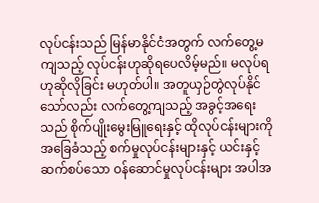လုပ်ငန်းသည် မြန်မာနိုင်ငံအတွက် လက်တွေ့မကျသည့် လုပ်ငန်းဟုဆိုရပေလိမ့်မည်။ မလုပ်ရဟုဆိုလိုခြင်း မဟုတ်ပါ။ အတူယှဉ်တွဲလုပ်နိုင်သော်လည်း လက်တွေ့ကျသည့် အခွင့်အရေးသည် စိုက်ပျိုးမွေးမြူရေးနှင့် ထိုလုပ်ငန်းများကို အခြေခံသည့် စက်မှုလုပ်ငန်းများနှင့် ယင်းနှင့်ဆက်စပ်သော ဝန်ဆောင်မှုလုပ်ငန်းများ အပါအ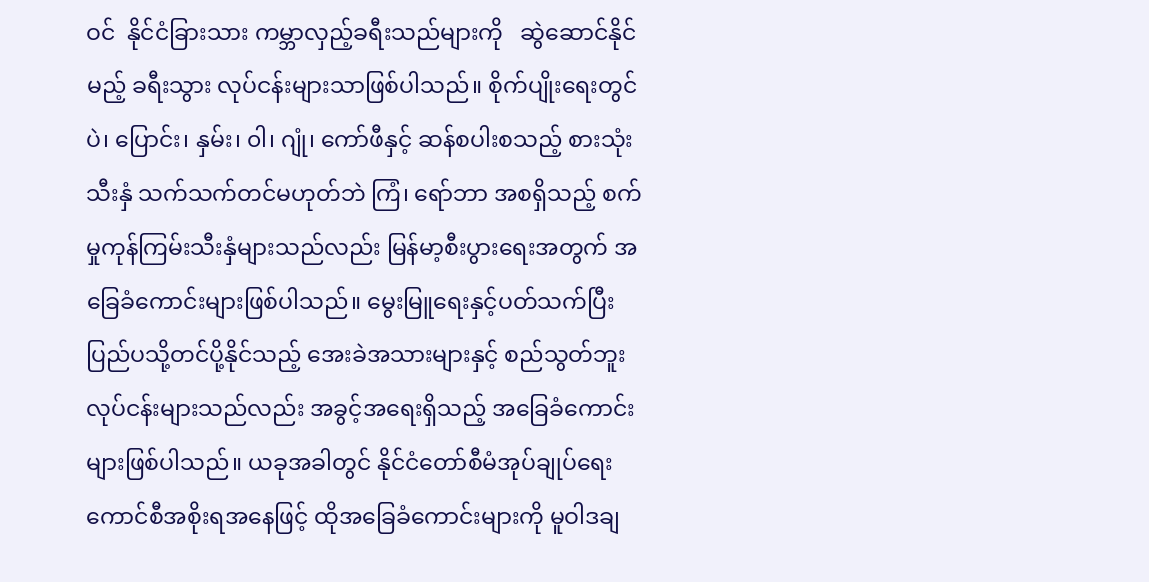ဝင်  နိုင်ငံခြားသား ကမ္ဘာလှည့်ခရီးသည်များကို   ဆွဲဆောင်နိုင်မည့် ခရီးသွား လုပ်ငန်းများသာဖြစ်ပါသည်။ စိုက်ပျိုးရေးတွင် ပဲ၊ ပြောင်း၊ နှမ်း၊ ၀ါ၊ ဂျုံ၊ ကော်ဖီနှင့် ဆန်စပါးစသည့် စားသုံးသီးနှံ သက်သက်တင်မဟုတ်ဘဲ ကြံ၊ ရော်ဘာ အစရှိသည့် စက်မှုကုန်ကြမ်းသီးနှံများသည်လည်း မြန်မာ့စီးပွားရေးအတွက် အခြေခံကောင်းများဖြစ်ပါသည်။ မွေးမြူရေးနှင့်ပတ်သက်ပြီး ပြည်ပသို့တင်ပို့နိုင်သည့် အေးခဲအသားများနှင့် စည်သွတ်ဘူးလုပ်ငန်းများသည်လည်း အခွင့်အရေးရှိသည့် အခြေခံကောင်းများဖြစ်ပါသည်။ ယခုအခါတွင် နိုင်ငံတော်စီမံအုပ်ချုပ်ရေး ကောင်စီအစိုးရအနေဖြင့် ထိုအခြေခံကောင်းများကို မူဝါဒချ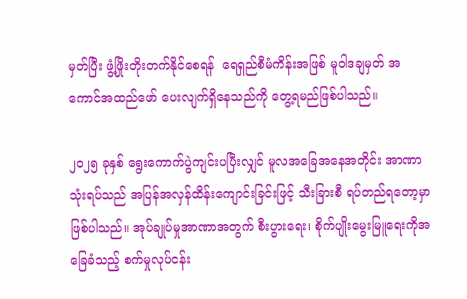မှတ်ပြီး ဖွံ့ဖြိုးတိုးတက်နိုင်စေရန်  ရေရှည်စီမံကိန်းအဖြစ် မူဝါဒချမှတ် အကောင်အထည်ဖော် ပေးလျက်ရှိနေသည်ကို တွေ့ရမည်ဖြစ်ပါသည်။

၂၀၂၅ ခုနှစ် ရွေးကောက်ပွဲကျင်းပပြီးလျှင် မူလအခြေအနေအတိုင်း အာဏာသုံးရပ်သည် အပြန်အလှန်ထိန်းကျောင်းခြင်းဖြင့် သီးခြားစီ ရပ်တည်ရတော့မှာ ဖြစ်ပါသည်။ အုပ်ချုပ်မှုအာဏာအတွက် စီးပွားရေး၊ စိုက်ပျိုးမွေးမြူရေးကိုအခြေခံသည့် စက်မှုလုပ်ငန်း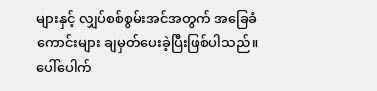များနှင့် လျှပ်စစ်စွမ်းအင်အတွက် အခြေခံကောင်းများ ချမှတ်ပေးခဲ့ပြီးဖြစ်ပါသည်။ ပေါ်ပေါက်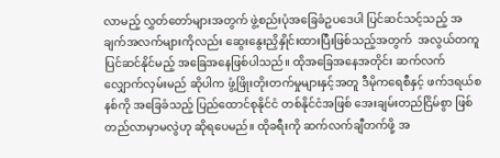လာမည့် လွှတ်တော်များအတွက် ဖွဲ့စည်းပုံအခြေခံဥပဒေပါ ပြင်ဆင်သင့်သည့် အချက်အလက်များကိုလည်း ဆွေးနွေးညှိနှိုင်းထားပြီးဖြစ်သည့်အတွက်  အလွယ်တကူပြင်ဆင်နိုင်မည့် အခြေအနေဖြစ်ပါသည်။ ထိုအခြေအနေအတိုင်း ဆက်လက်လျှောက်လှမ်းမည် ဆိုပါက ဖွံ့ဖြိုးတိုးတက်မှုများနှင့်အတူ ဒီမိုကရေစီနှင့် ဖက်ဒရယ်စနစ်ကို အခြေခံသည့် ပြည်ထောင်စုနိုင်ငံ တစ်နိုင်ငံအဖြစ် အေးချမ်းတည်ငြိမ်စွာ ဖြစ်တည်လာမှာမလွဲဟု ဆိုရပေမည်။ ထိုခရီးကို ဆက်လက်ချီတက်ဖို့ အ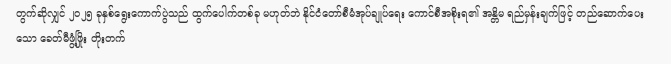တွက်ဆိုလျှင် ၂၀၂၅ ခုနှစ်ရွေးကောက်ပွဲသည် ထွက်ပေါက်တစ်ခု မဟုတ်ဘဲ နိုင်ငံတော်စီမံအုပ်ချုပ်ရေး ကောင်စီအစိုးရ၏ အန္တိမ ရည်မှန်းချက်ဖြင့် တည်ဆောက်ပေးသော ခေတ်မီဖွံ့ဖြိုး တိုးတက်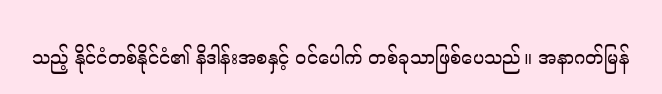သည့် နိုင်ငံတစ်နိုင်ငံ၏ နိဒါန်းအစနှင့် ဝင်ပေါက် တစ်ခုသာဖြစ်ပေသည်။ အနာဂတ်မြန်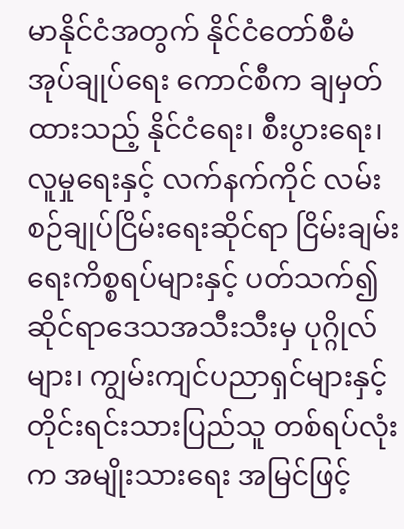မာနိုင်ငံအတွက် နိုင်ငံတော်စီမံအုပ်ချုပ်ရေး ကောင်စီက ချမှတ်ထားသည့် နိုင်ငံရေး၊ စီးပွားရေး၊ လူမှုရေးနှင့် လက်နက်ကိုင် လမ်းစဉ်ချုပ်ငြိမ်းရေးဆိုင်ရာ ငြိမ်းချမ်းရေးကိစ္စရပ်များနှင့် ပတ်သက်၍ ဆိုင်ရာဒေသအသီးသီးမှ ပုဂ္ဂိုလ်များ၊ ကျွမ်းကျင်ပညာရှင်များနှင့်  တိုင်းရင်းသားပြည်သူ တစ်ရပ်လုံးက အမျိုးသားရေး အမြင်ဖြင့်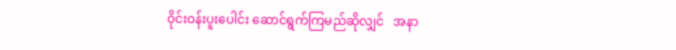ဝိုင်းဝန်းပူးပေါင်း ဆောင်ရွက်ကြမည်ဆိုလျှင်   အနာ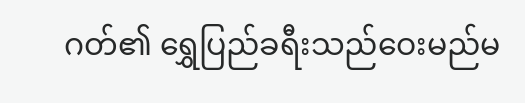ဂတ်၏ ရွှေပြည်ခရီးသည်ဝေးမည်မ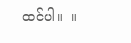ထင်ပါ။  ။